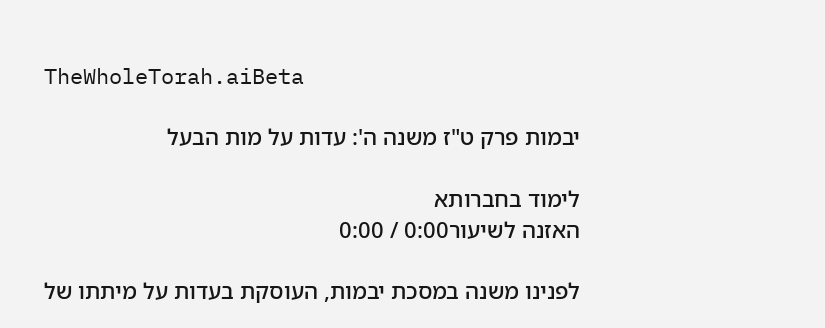TheWholeTorah.aiBeta

יבמות פרק ט"ז משנה ה': עדות על מות הבעל

לימוד בחברותא
האזנה לשיעור0:00 / 0:00

לפנינו משנה במסכת יבמות, העוסקת בעדות על מיתתו של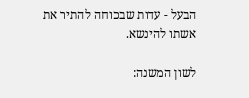הבעל - עדות שבכוחה להתיר את אשתו להינשא.

לשון המשנה: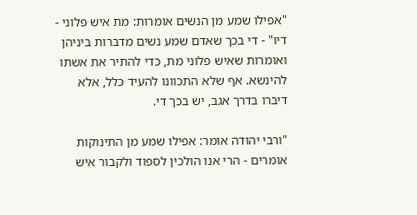"אפילו שמע מן הנשים אומרות: מת איש פלוני - דיו" - די בכך שאדם שמע נשים מדברות ביניהן ואומרות שאיש פלוני מת, כדי להתיר את אשתו להינשא. אף שלא התכוונו להעיד כלל, אלא דיברו בדרך אגב, יש בכך די.

"ורבי יהודה אומר: אפילו שמע מן התינוקות אומרים - הרי אנו הולכין לספוד ולקבור איש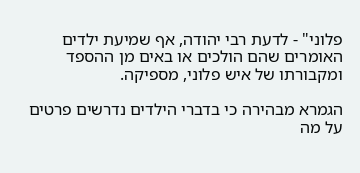פלוני" - לדעת רבי יהודה, אף שמיעת ילדים האומרים שהם הולכים או באים מן ההספד ומקבורתו של איש פלוני, מספיקה.

הגמרא מבהירה כי בדברי הילדים נדרשים פרטים על מה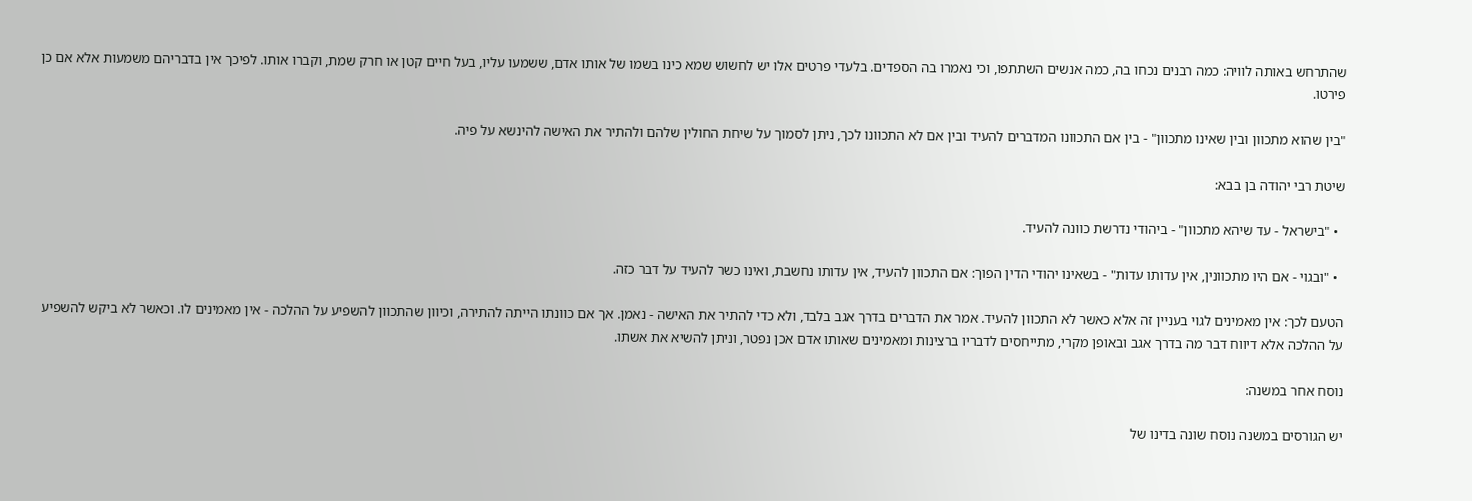שהתרחש באותה לוויה: כמה רבנים נכחו בה, כמה אנשים השתתפו, וכי נאמרו בה הספדים. בלעדי פרטים אלו יש לחשוש שמא כינו בשמו של אותו אדם, ששמעו עליו, בעל חיים קטן או חרק שמת, וקברו אותו. לפיכך אין בדבריהם משמעות אלא אם כן פירטו.

"בין שהוא מתכוון ובין שאינו מתכוון" - בין אם התכוונו המדברים להעיד ובין אם לא התכוונו לכך, ניתן לסמוך על שיחת החולין שלהם ולהתיר את האישה להינשא על פיה.

שיטת רבי יהודה בן בבא:

  • "בישראל - עד שיהא מתכוון" - ביהודי נדרשת כוונה להעיד.

  • "ובגוי - אם היו מתכוונין, אין עדותו עדות" - בשאינו יהודי הדין הפוך: אם התכוון להעיד, אין עדותו נחשבת, ואינו כשר להעיד על דבר כזה.

הטעם לכך: אין מאמינים לגוי בעניין זה אלא כאשר לא התכוון להעיד. אמר את הדברים בדרך אגב בלבד, ולא כדי להתיר את האישה - נאמן. אך אם כוונתו הייתה להתירה, וכיוון שהתכוון להשפיע על ההלכה - אין מאמינים לו. וכאשר לא ביקש להשפיע על ההלכה אלא דיווח דבר מה בדרך אגב ובאופן מקרי, מתייחסים לדבריו ברצינות ומאמינים שאותו אדם אכן נפטר, וניתן להשיא את אשתו.

נוסח אחר במשנה:

יש הגורסים במשנה נוסח שונה בדינו של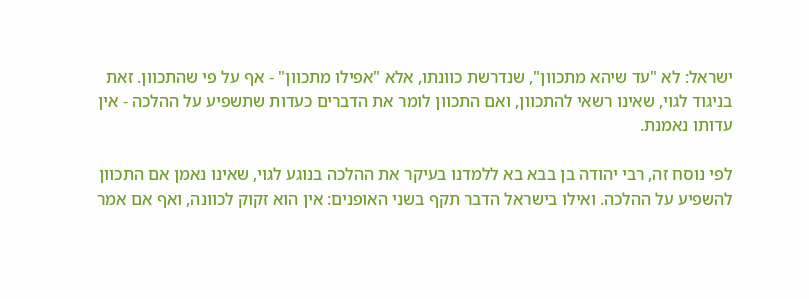ישראל: לא "עד שיהא מתכוון", שנדרשת כוונתו, אלא "אפילו מתכוון" - אף על פי שהתכוון. זאת בניגוד לגוי, שאינו רשאי להתכוון, ואם התכוון לומר את הדברים כעדות שתשפיע על ההלכה - אין עדותו נאמנת.

לפי נוסח זה, רבי יהודה בן בבא בא ללמדנו בעיקר את ההלכה בנוגע לגוי, שאינו נאמן אם התכוון להשפיע על ההלכה. ואילו בישראל הדבר תקף בשני האופנים: אין הוא זקוק לכוונה, ואף אם אמר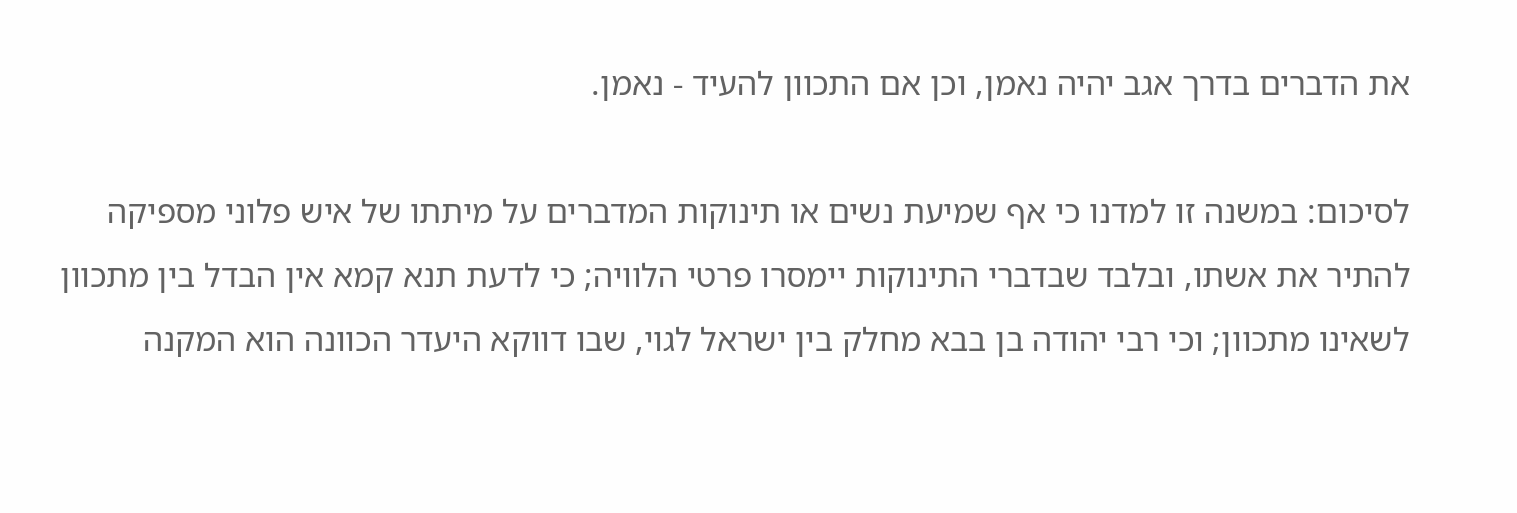את הדברים בדרך אגב יהיה נאמן, וכן אם התכוון להעיד - נאמן.

לסיכום: במשנה זו למדנו כי אף שמיעת נשים או תינוקות המדברים על מיתתו של איש פלוני מספיקה להתיר את אשתו, ובלבד שבדברי התינוקות יימסרו פרטי הלוויה; כי לדעת תנא קמא אין הבדל בין מתכוון לשאינו מתכוון; וכי רבי יהודה בן בבא מחלק בין ישראל לגוי, שבו דווקא היעדר הכוונה הוא המקנה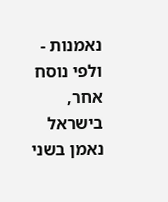נאמנות - ולפי נוסח אחר, בישראל נאמן בשני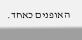האופנים כאחד.